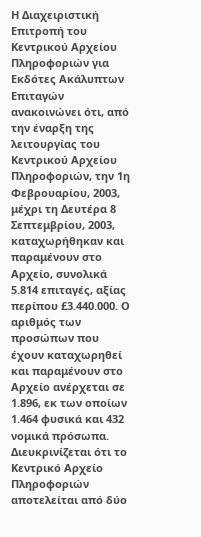Η Διαχειριστική Επιτροπή του Κεντρικού Αρχείου Πληροφοριών για Εκδότες Ακάλυπτων Επιταγών ανακοινώνει ότι, από την έναρξη της λειτουργίας του Κεντρικού Αρχείου Πληροφοριών, την 1η Φεβρουαρίου, 2003, μέχρι τη Δευτέρα 8 Σεπτεμβρίου, 2003, καταχωρήθηκαν και παραμένουν στο Αρχείο, συνολικά 5.814 επιταγές, αξίας περίπου £3.440.000. Ο αριθμός των προσώπων που έχουν καταχωρηθεί και παραμένουν στο Αρχείο ανέρχεται σε 1.896, εκ των οποίων 1.464 φυσικά και 432 νομικά πρόσωπα.
Διευκρινίζεται ότι το Κεντρικό Αρχείο Πληροφοριών αποτελείται από δύο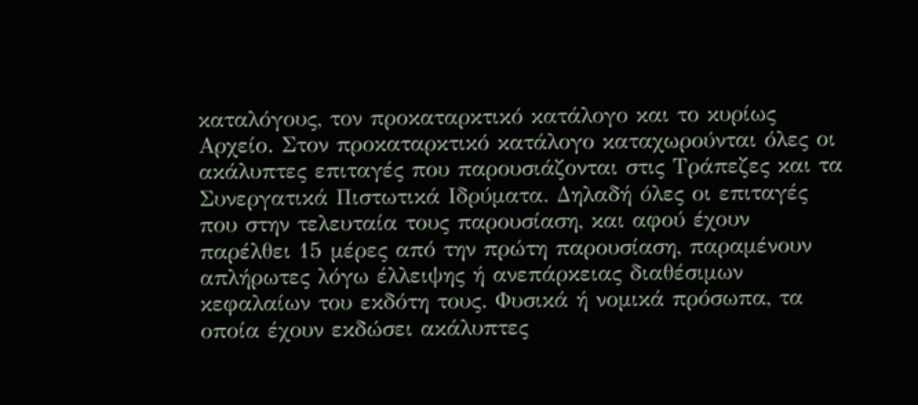καταλόγους, τον προκαταρκτικό κατάλογο και το κυρίως Αρχείο. Στον προκαταρκτικό κατάλογο καταχωρούνται όλες οι ακάλυπτες επιταγές που παρουσιάζονται στις Τράπεζες και τα Συνεργατικά Πιστωτικά Ιδρύματα. Δηλαδή όλες οι επιταγές που στην τελευταία τους παρουσίαση, και αφού έχουν παρέλθει 15 μέρες από την πρώτη παρουσίαση, παραμένουν απλήρωτες λόγω έλλειψης ή ανεπάρκειας διαθέσιμων κεφαλαίων του εκδότη τους. Φυσικά ή νομικά πρόσωπα, τα οποία έχουν εκδώσει ακάλυπτες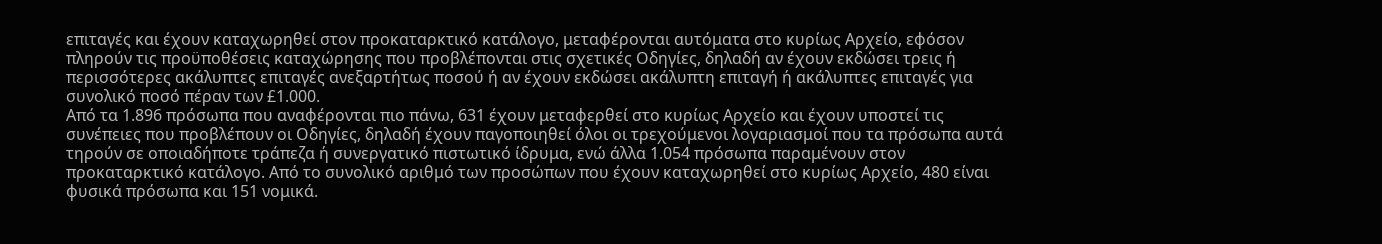επιταγές και έχουν καταχωρηθεί στον προκαταρκτικό κατάλογο, μεταφέρονται αυτόματα στο κυρίως Αρχείο, εφόσον πληρούν τις προϋποθέσεις καταχώρησης που προβλέπονται στις σχετικές Οδηγίες, δηλαδή αν έχουν εκδώσει τρεις ή περισσότερες ακάλυπτες επιταγές ανεξαρτήτως ποσού ή αν έχουν εκδώσει ακάλυπτη επιταγή ή ακάλυπτες επιταγές για συνολικό ποσό πέραν των £1.000.
Από τα 1.896 πρόσωπα που αναφέρονται πιο πάνω, 631 έχουν μεταφερθεί στο κυρίως Αρχείο και έχουν υποστεί τις συνέπειες που προβλέπουν οι Οδηγίες, δηλαδή έχουν παγοποιηθεί όλοι οι τρεχούμενοι λογαριασμοί που τα πρόσωπα αυτά τηρούν σε οποιαδήποτε τράπεζα ή συνεργατικό πιστωτικό ίδρυμα, ενώ άλλα 1.054 πρόσωπα παραμένουν στον προκαταρκτικό κατάλογο. Από το συνολικό αριθμό των προσώπων που έχουν καταχωρηθεί στο κυρίως Αρχείο, 480 είναι φυσικά πρόσωπα και 151 νομικά.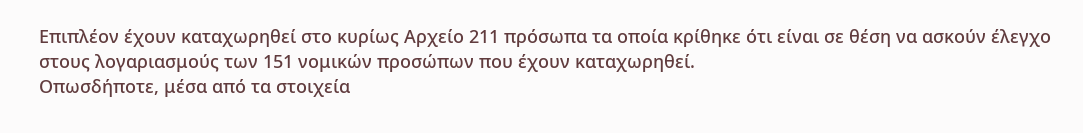Επιπλέον έχουν καταχωρηθεί στο κυρίως Αρχείο 211 πρόσωπα τα οποία κρίθηκε ότι είναι σε θέση να ασκούν έλεγχο στους λογαριασμούς των 151 νομικών προσώπων που έχουν καταχωρηθεί.
Οπωσδήποτε, μέσα από τα στοιχεία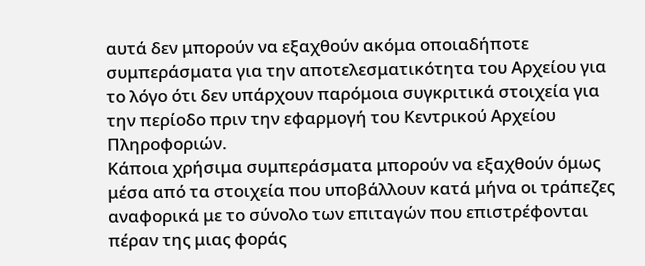αυτά δεν μπορούν να εξαχθούν ακόμα οποιαδήποτε συμπεράσματα για την αποτελεσματικότητα του Αρχείου για το λόγο ότι δεν υπάρχουν παρόμοια συγκριτικά στοιχεία για την περίοδο πριν την εφαρμογή του Κεντρικού Αρχείου Πληροφοριών.
Κάποια χρήσιμα συμπεράσματα μπορούν να εξαχθούν όμως μέσα από τα στοιχεία που υποβάλλουν κατά μήνα οι τράπεζες αναφορικά με το σύνολο των επιταγών που επιστρέφονται πέραν της μιας φοράς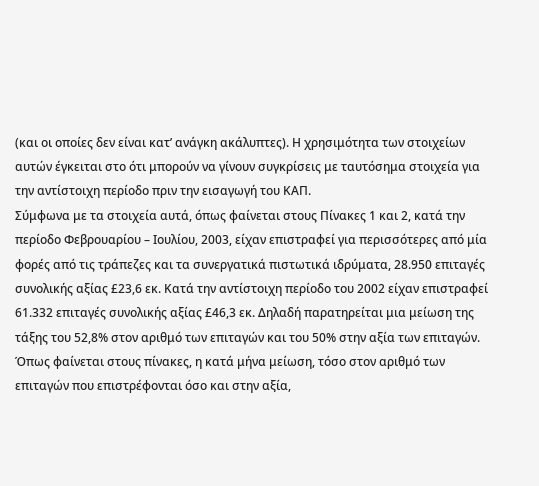(και οι οποίες δεν είναι κατ’ ανάγκη ακάλυπτες). Η χρησιμότητα των στοιχείων αυτών έγκειται στο ότι μπορούν να γίνουν συγκρίσεις με ταυτόσημα στοιχεία για την αντίστοιχη περίοδο πριν την εισαγωγή του ΚΑΠ.
Σύμφωνα με τα στοιχεία αυτά, όπως φαίνεται στους Πίνακες 1 και 2, κατά την περίοδο Φεβρουαρίου – Ιουλίου, 2003, είχαν επιστραφεί για περισσότερες από μία φορές από τις τράπεζες και τα συνεργατικά πιστωτικά ιδρύματα, 28.950 επιταγές συνολικής αξίας £23,6 εκ. Κατά την αντίστοιχη περίοδο του 2002 είχαν επιστραφεί 61.332 επιταγές συνολικής αξίας £46,3 εκ. Δηλαδή παρατηρείται μια μείωση της τάξης του 52,8% στον αριθμό των επιταγών και του 50% στην αξία των επιταγών. Όπως φαίνεται στους πίνακες, η κατά μήνα μείωση, τόσο στον αριθμό των επιταγών που επιστρέφονται όσο και στην αξία,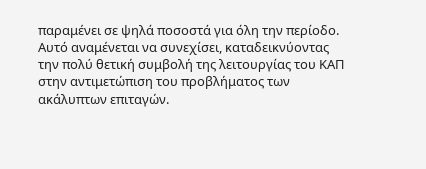παραμένει σε ψηλά ποσοστά για όλη την περίοδο. Αυτό αναμένεται να συνεχίσει, καταδεικνύοντας την πολύ θετική συμβολή της λειτουργίας του ΚΑΠ στην αντιμετώπιση του προβλήματος των ακάλυπτων επιταγών.